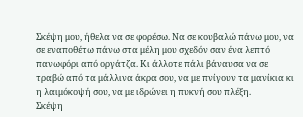Σκέψη μου, ήθελα να σε φορέσω. Να σε κουβαλώ πάνω μου, να σε εναποθέτω πάνω στα μέλη μου σχεδόν σαν ένα λεπτό πανωφόρι από οργάτζα. Κι άλλοτε πάλι βάναυσα να σε τραβώ από τα μάλλινα άκρα σου, να με πνίγουν τα μανίκια κι η λαιμόκοψή σου, να με ιδρώνει η πυκνή σου πλέξη.
Σκέψη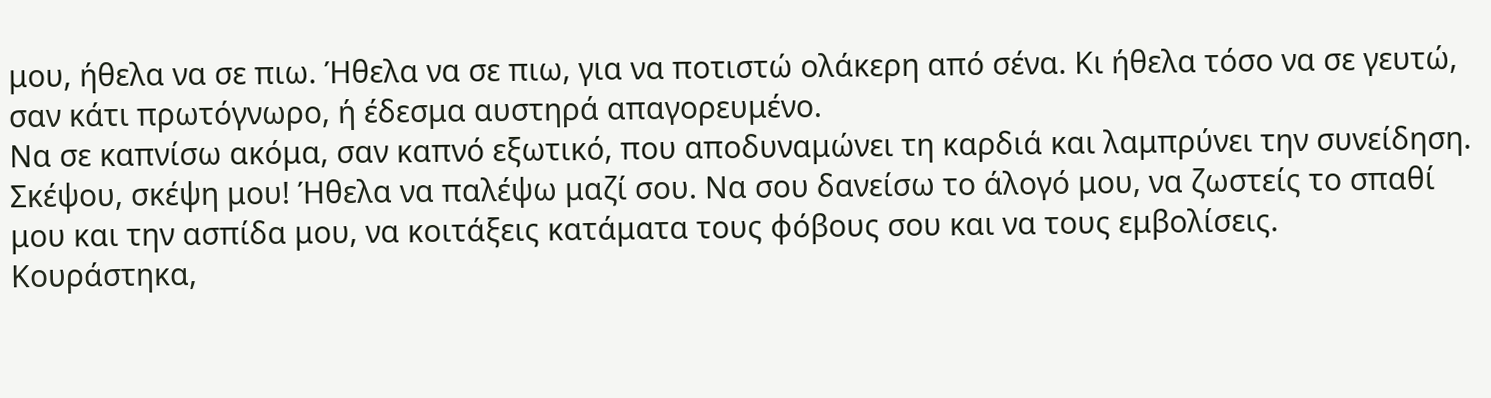μου, ήθελα να σε πιω. Ήθελα να σε πιω, για να ποτιστώ ολάκερη από σένα. Κι ήθελα τόσο να σε γευτώ, σαν κάτι πρωτόγνωρο, ή έδεσμα αυστηρά απαγορευμένο.
Να σε καπνίσω ακόμα, σαν καπνό εξωτικό, που αποδυναμώνει τη καρδιά και λαμπρύνει την συνείδηση.
Σκέψου, σκέψη μου! Ήθελα να παλέψω μαζί σου. Να σου δανείσω το άλογό μου, να ζωστείς το σπαθί μου και την ασπίδα μου, να κοιτάξεις κατάματα τους φόβους σου και να τους εμβολίσεις.
Κουράστηκα,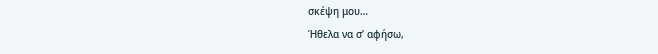σκέψη μου…
Ήθελα να σ’ αφήσω,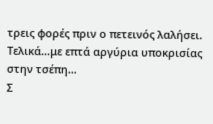τρεις φορές πριν ο πετεινός λαλήσει.
Τελικά…με επτά αργύρια υποκρισίας στην τσέπη…
Σ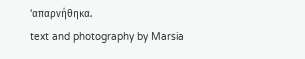‘απαρνήθηκα.
text and photography by Marsia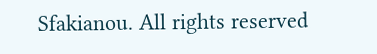Sfakianou. All rights reserved